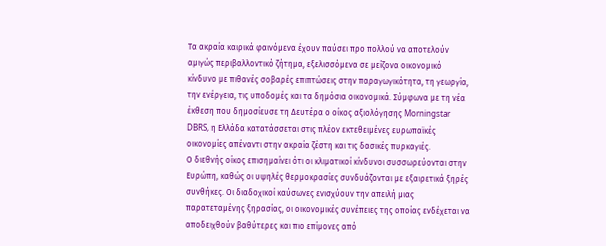Τα ακραία καιρικά φαινόμενα έχουν παύσει προ πολλού να αποτελούν αμιγώς περιβαλλοντικό ζήτημα, εξελισσόμενα σε μείζονα οικονομικό κίνδυνο με πιθανές σοβαρές επιπτώσεις στην παραγωγικότητα, τη γεωργία, την ενέργεια, τις υποδομές και τα δημόσια οικονομικά. Σύμφωνα με τη νέα έκθεση που δημοσίευσε τη Δευτέρα ο οίκος αξιολόγησης Morningstar DBRS, η Ελλάδα κατατάσσεται στις πλέον εκτεθειμένες ευρωπαϊκές οικονομίες απέναντι στην ακραία ζέστη και τις δασικές πυρκαγιές.
Ο διεθνής οίκος επισημαίνει ότι οι κλιματικοί κίνδυνοι συσσωρεύονται στην Ευρώπη, καθώς οι υψηλές θερμοκρασίες συνδυάζονται με εξαιρετικά ξηρές συνθήκες. Οι διαδοχικοί καύσωνες ενισχύουν την απειλή μιας παρατεταμένης ξηρασίας, οι οικονομικές συνέπειες της οποίας ενδέχεται να αποδειχθούν βαθύτερες και πιο επίμονες από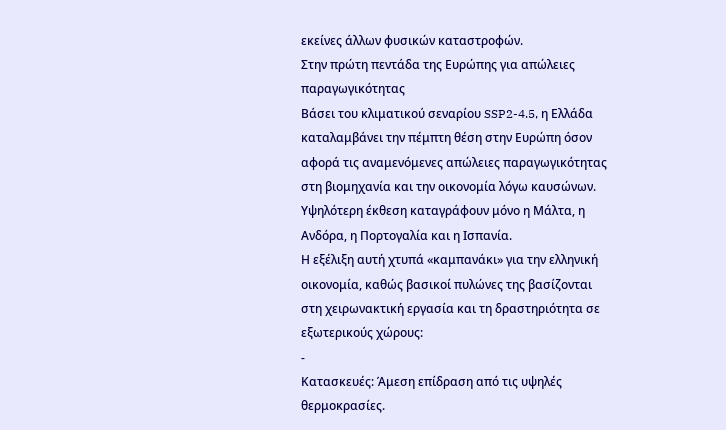εκείνες άλλων φυσικών καταστροφών.
Στην πρώτη πεντάδα της Ευρώπης για απώλειες παραγωγικότητας
Βάσει του κλιματικού σεναρίου SSP2-4.5, η Ελλάδα καταλαμβάνει την πέμπτη θέση στην Ευρώπη όσον αφορά τις αναμενόμενες απώλειες παραγωγικότητας στη βιομηχανία και την οικονομία λόγω καυσώνων. Υψηλότερη έκθεση καταγράφουν μόνο η Μάλτα, η Ανδόρα, η Πορτογαλία και η Ισπανία.
Η εξέλιξη αυτή χτυπά «καμπανάκι» για την ελληνική οικονομία, καθώς βασικοί πυλώνες της βασίζονται στη χειρωνακτική εργασία και τη δραστηριότητα σε εξωτερικούς χώρους:
-
Κατασκευές: Άμεση επίδραση από τις υψηλές θερμοκρασίες.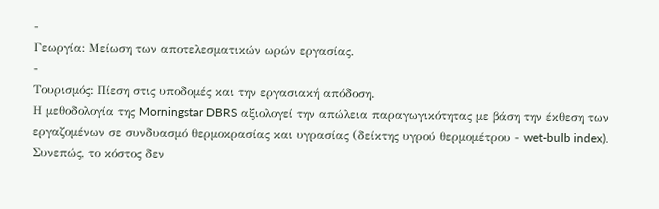-
Γεωργία: Μείωση των αποτελεσματικών ωρών εργασίας.
-
Τουρισμός: Πίεση στις υποδομές και την εργασιακή απόδοση.
Η μεθοδολογία της Morningstar DBRS αξιολογεί την απώλεια παραγωγικότητας με βάση την έκθεση των εργαζομένων σε συνδυασμό θερμοκρασίας και υγρασίας (δείκτης υγρού θερμομέτρου - wet-bulb index). Συνεπώς, το κόστος δεν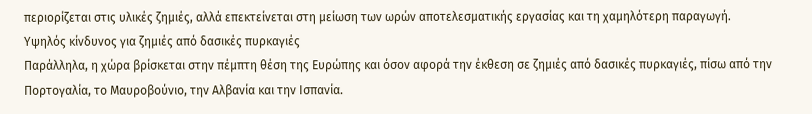περιορίζεται στις υλικές ζημιές, αλλά επεκτείνεται στη μείωση των ωρών αποτελεσματικής εργασίας και τη χαμηλότερη παραγωγή.
Υψηλός κίνδυνος για ζημιές από δασικές πυρκαγιές
Παράλληλα, η χώρα βρίσκεται στην πέμπτη θέση της Ευρώπης και όσον αφορά την έκθεση σε ζημιές από δασικές πυρκαγιές, πίσω από την Πορτογαλία, το Μαυροβούνιο, την Αλβανία και την Ισπανία.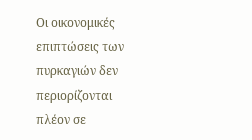Οι οικονομικές επιπτώσεις των πυρκαγιών δεν περιορίζονται πλέον σε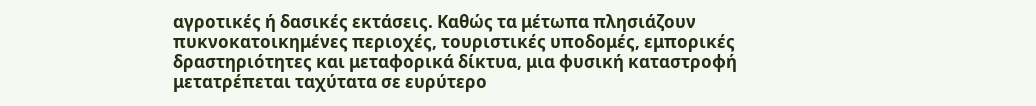αγροτικές ή δασικές εκτάσεις. Καθώς τα μέτωπα πλησιάζουν πυκνοκατοικημένες περιοχές, τουριστικές υποδομές, εμπορικές δραστηριότητες και μεταφορικά δίκτυα, μια φυσική καταστροφή μετατρέπεται ταχύτατα σε ευρύτερο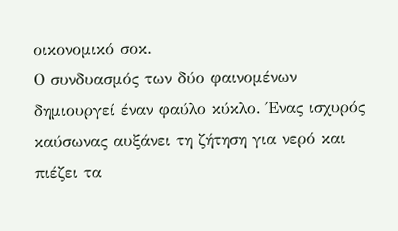οικονομικό σοκ.
Ο συνδυασμός των δύο φαινομένων δημιουργεί έναν φαύλο κύκλο. Ένας ισχυρός καύσωνας αυξάνει τη ζήτηση για νερό και πιέζει τα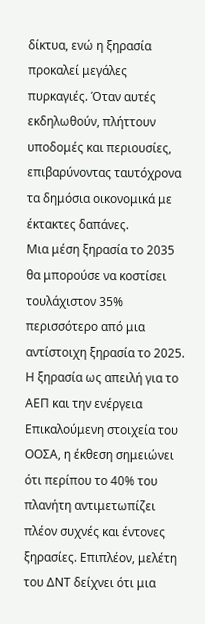δίκτυα, ενώ η ξηρασία προκαλεί μεγάλες πυρκαγιές. Όταν αυτές εκδηλωθούν, πλήττουν υποδομές και περιουσίες, επιβαρύνοντας ταυτόχρονα τα δημόσια οικονομικά με έκτακτες δαπάνες.
Μια μέση ξηρασία το 2035 θα μπορούσε να κοστίσει τουλάχιστον 35% περισσότερο από μια αντίστοιχη ξηρασία το 2025.
Η ξηρασία ως απειλή για το ΑΕΠ και την ενέργεια
Επικαλούμενη στοιχεία του ΟΟΣΑ, η έκθεση σημειώνει ότι περίπου το 40% του πλανήτη αντιμετωπίζει πλέον συχνές και έντονες ξηρασίες. Επιπλέον, μελέτη του ΔΝΤ δείχνει ότι μια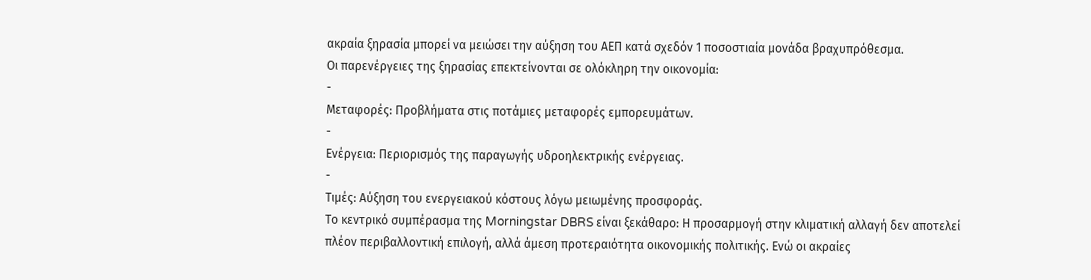ακραία ξηρασία μπορεί να μειώσει την αύξηση του ΑΕΠ κατά σχεδόν 1 ποσοστιαία μονάδα βραχυπρόθεσμα.
Οι παρενέργειες της ξηρασίας επεκτείνονται σε ολόκληρη την οικονομία:
-
Μεταφορές: Προβλήματα στις ποτάμιες μεταφορές εμπορευμάτων.
-
Ενέργεια: Περιορισμός της παραγωγής υδροηλεκτρικής ενέργειας.
-
Τιμές: Αύξηση του ενεργειακού κόστους λόγω μειωμένης προσφοράς.
Το κεντρικό συμπέρασμα της Morningstar DBRS είναι ξεκάθαρο: Η προσαρμογή στην κλιματική αλλαγή δεν αποτελεί πλέον περιβαλλοντική επιλογή, αλλά άμεση προτεραιότητα οικονομικής πολιτικής. Ενώ οι ακραίες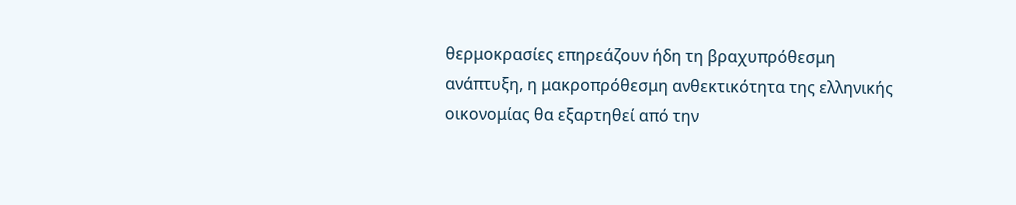θερμοκρασίες επηρεάζουν ήδη τη βραχυπρόθεσμη ανάπτυξη, η μακροπρόθεσμη ανθεκτικότητα της ελληνικής οικονομίας θα εξαρτηθεί από την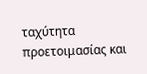ταχύτητα προετοιμασίας και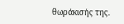θωράκισής της.